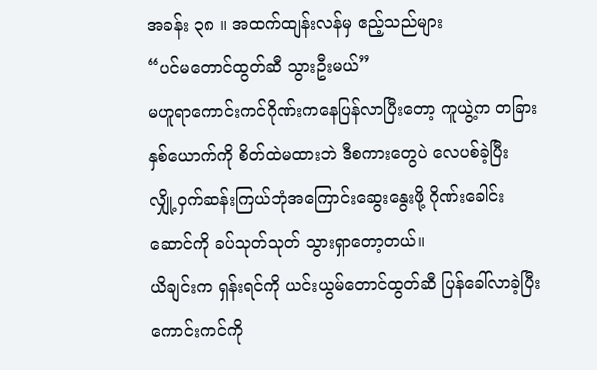အခန်း ၃၈ ။ အထက်ထျန်းလန်မှ ဧည့်သည်များ
“ပင်မတောင်ထွတ်ဆီ သွားဦးမယ်”
မဟူရာကောင်းကင်ဂိုဏ်းကနေပြန်လာပြီးတော့ ကူယွဲ့က တခြားနှစ်ယောက်ကို စိတ်ထဲမထားဘဲ ဒီစကားတွေပဲ လေပစ်ခဲ့ပြီး လျှို့ဝှက်ဆန်းကြယ်ဘုံအကြောင်းဆွေးနွေးဖို့ ဂိုဏ်းခေါင်းဆောင်ကို ခပ်သုတ်သုတ် သွားရှာတော့တယ်။
ယိချင်းက ရှန်းရင်ကို ယင်းယွမ်တောင်ထွတ်ဆီ ပြန်ခေါ်လာခဲ့ပြီး ကောင်းကင်ကို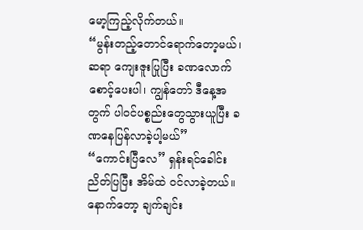မော့ကြည့်လိုက်တယ်။
“မွန်းတည့်တောင်ရောက်တော့မယ်၊ ဆရာ ကျေးဇူးပြုပြီး ခဏလောက်စောင့်ပေးပါ၊ ကျွန်တော် ဒီနေ့အတွက် ပါဝင်ပစ္စည်းတွေသွားယူပြီး ခဏနေပြန်လာခဲ့ပါ့မယ်”
“ကောင်းပြီလေ” ရှန်းရင်ခေါင်းညိတ်ပြပြီး အိမ်ထဲ ဝင်လာခဲ့တယ်။ နောက်တော့ ချက်ချင်း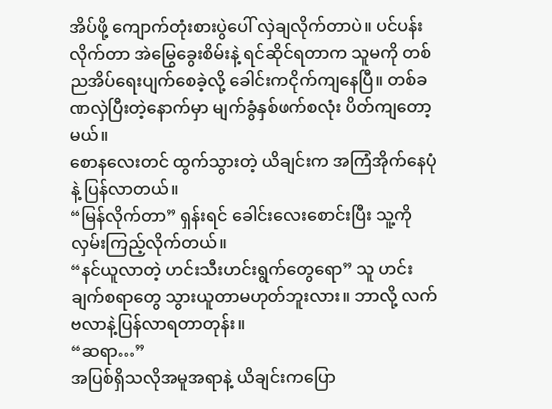အိပ်ဖို့ ကျောက်တုံးစားပွဲပေါ် လှဲချလိုက်တာပဲ။ ပင်ပန်းလိုက်တာ အဲမြွေခွေးစိမ်းနဲ့ ရင်ဆိုင်ရတာက သူမကို တစ်ညအိပ်ရေးပျက်စေခဲ့လို့ ခေါင်းကငိုက်ကျနေပြီ။ တစ်ခဏလှဲပြီးတဲ့နောက်မှာ မျက်ခွံနှစ်ဖက်စလုံး ပိတ်ကျတော့မယ်။
စောနလေးတင် ထွက်သွားတဲ့ ယိချင်းက အကြံအိုက်နေပုံနဲ့ ပြန်လာတယ်။
“မြန်လိုက်တာ” ရှန်းရင် ခေါင်းလေးစောင်းပြီး သူ့ကိုလှမ်းကြည့်လိုက်တယ်။
“နင်ယူလာတဲ့ ဟင်းသီးဟင်းရွက်တွေရော” သူ ဟင်းချက်စရာတွေ သွားယူတာမဟုတ်ဘူးလား။ ဘာလို့ လက်ဗလာနဲ့ပြန်လာရတာတုန်း။
“ဆရာ…”
အပြစ်ရှိသလိုအမူအရာနဲ့ ယိချင်းကပြော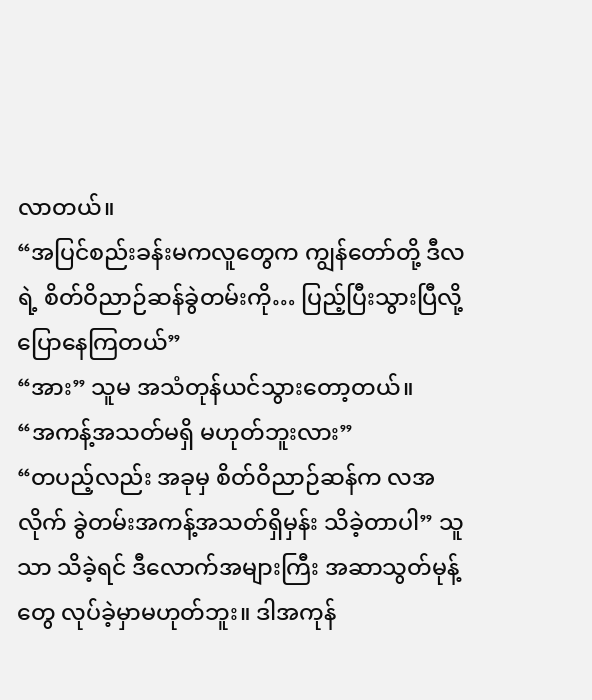လာတယ်။
“အပြင်စည်းခန်းမကလူတွေက ကျွန်တော်တို့ ဒီလရဲ့ စိတ်ဝိညာဉ်ဆန်ခွဲတမ်းကို… ပြည့်ပြီးသွားပြီလို့ ပြောနေကြတယ်”
“အား” သူမ အသံတုန်ယင်သွားတော့တယ်။
“အကန့်အသတ်မရှိ မဟုတ်ဘူးလား”
“တပည့်လည်း အခုမှ စိတ်ဝိညာဉ်ဆန်က လအလိုက် ခွဲတမ်းအကန့်အသတ်ရှိမှန်း သိခဲ့တာပါ” သူသာ သိခဲ့ရင် ဒီလောက်အများကြီး အဆာသွတ်မုန့်တွေ လုပ်ခဲ့မှာမဟုတ်ဘူး။ ဒါအကုန်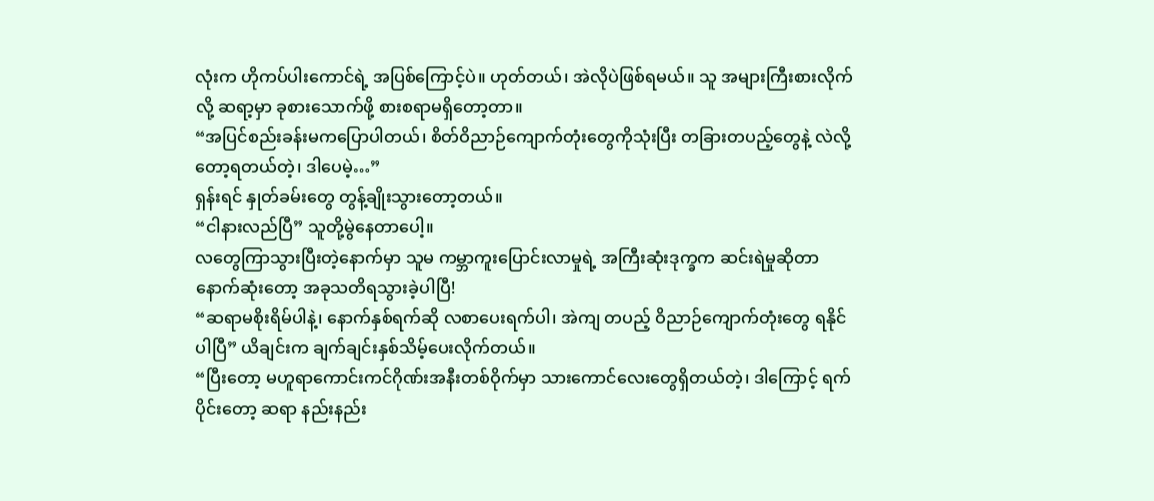လုံးက ဟိုကပ်ပါးကောင်ရဲ့ အပြစ်ကြောင့်ပဲ။ ဟုတ်တယ်၊ အဲလိုပဲဖြစ်ရမယ်။ သူ အများကြီးစားလိုက်လို့ ဆရာ့မှာ ခုစားသောက်ဖို့ စားစရာမရှိတော့တာ။
“အပြင်စည်းခန်းမကပြောပါတယ်၊ စိတ်ဝိညာဉ်ကျောက်တုံးတွေကိုသုံးပြီး တခြားတပည့်တွေနဲ့ လဲလို့တော့ရတယ်တဲ့၊ ဒါပေမဲ့…”
ရှန်းရင် နှုတ်ခမ်းတွေ တွန့်ချိုးသွားတော့တယ်။
“ငါနားလည်ပြီ” သူတို့မွဲနေတာပေါ့။
လတွေကြာသွားပြီးတဲ့နောက်မှာ သူမ ကမ္ဘာကူးပြောင်းလာမှုရဲ့ အကြီးဆုံးဒုက္ခက ဆင်းရဲမှုဆိုတာ နောက်ဆုံးတော့ အခုသတိရသွားခဲ့ပါပြီ!
“ဆရာမစိုးရိမ်ပါနဲ့၊ နောက်နှစ်ရက်ဆို လစာပေးရက်ပါ၊ အဲကျ တပည့် ဝိညာဉ်ကျောက်တုံးတွေ ရနိုင်ပါပြီ” ယိချင်းက ချက်ချင်းနှစ်သိမ့်ပေးလိုက်တယ်။
“ပြီးတော့ မဟူရာကောင်းကင်ဂိုဏ်းအနီးတစ်ဝိုက်မှာ သားကောင်လေးတွေရှိတယ်တဲ့၊ ဒါကြောင့် ရက်ပိုင်းတော့ ဆရာ နည်းနည်း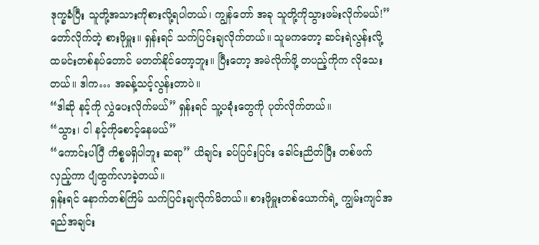ဒုက္ခခံပြီး သူတို့အသားကိုစားလို့ရပါတယ်၊ ကျွန်တော် အခု သူတို့ကိုသွားဖမ်းလိုက်မယ်!”
တော်လိုက်တဲ့ စားဖိုမှူး။ ရှန်းရင် သက်ပြင်းချလိုက်တယ်။ သူမကတော့ ဆင်းရဲလွန်းလို့ ထမင်းတစ်နပ်တောင် မတတ်နိုင်တော့ဘူး။ ပြီးတော့ အမဲလိုက်ဖို့ တပည့်ကိုက လိုသေးတယ်။ ဒါက… အခန့်သင့်လွန်းတာပဲ။
“ဒါဆို နင့်ကို လွှဲပေးလိုက်မယ်” ရှန်းရင် သူ့ပခုံးတွေကို ပုတ်လိုက်တယ်။
“သွား၊ ငါ နင့်ကိုစောင့်နေမယ်”
“ကောင်းပါပြီ ကိစ္စမရှိပါဘူး ဆရာ” ယိချင်း ခပ်ပြင်းပြင်း ခေါင်းညိတ်ပြီး တစ်ဖက်လှည့်ကာ ပျံထွက်လာခဲ့တယ်။
ရှန်းရင် နောက်တစ်ကြိမ် သက်ပြင်းချလိုက်မိတယ်။ စားဖိုမှူးတစ်ယောက်ရဲ့ ကျွမ်းကျင်အရည်အချင်း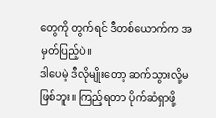တွေကို တွက်ရင် ဒီတစ်ယောက်က အမှတ်ပြည့်ပဲ။
ဒါပေမဲ့ ဒီလိုမျိုးတော့ ဆက်သွားလို့မဖြစ်ဘူး။ ကြည့်ရတာ ပိုက်ဆံရှာဖို့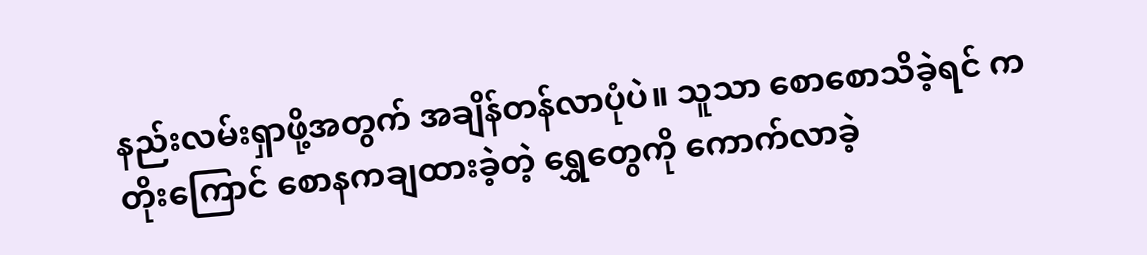နည်းလမ်းရှာဖို့အတွက် အချိန်တန်လာပုံပဲ။ သူသာ စောစောသိခဲ့ရင် ကတိုးကြောင် စောနကချထားခဲ့တဲ့ ရွှေတွေကို ကောက်လာခဲ့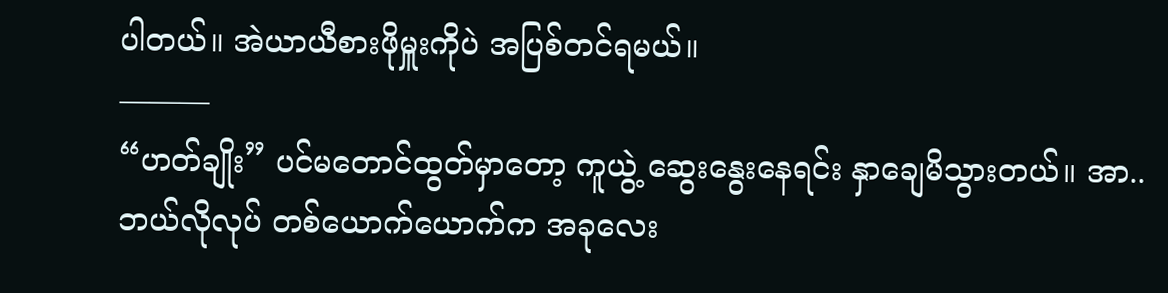ပါတယ်။ အဲယာယီစားဖိုမှူးကိုပဲ အပြစ်တင်ရမယ်။
———
“ဟတ်ချိုး” ပင်မတောင်ထွတ်မှာတော့ ကူယွဲ့ ဆွေးနွေးနေရင်း နှာချေမိသွားတယ်။ အာ.. ဘယ်လိုလုပ် တစ်ယောက်ယောက်က အခုလေး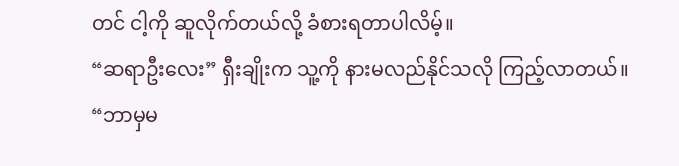တင် ငါ့ကို ဆူလိုက်တယ်လို့ ခံစားရတာပါလိမ့်။
“ဆရာဦးလေး” ရှီးချိုးက သူ့ကို နားမလည်နိုင်သလို ကြည့်လာတယ်။
“ဘာမှမ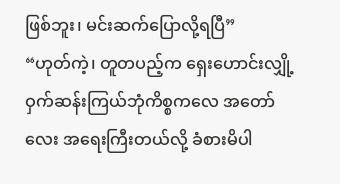ဖြစ်ဘူး၊ မင်းဆက်ပြောလို့ရပြီ”
“ဟုတ်ကဲ့၊ တူတပည့်က ရှေးဟောင်းလျှို့ဝှက်ဆန်းကြယ်ဘုံကိစ္စကလေ အတော်လေး အရေးကြီးတယ်လို့ ခံစားမိပါ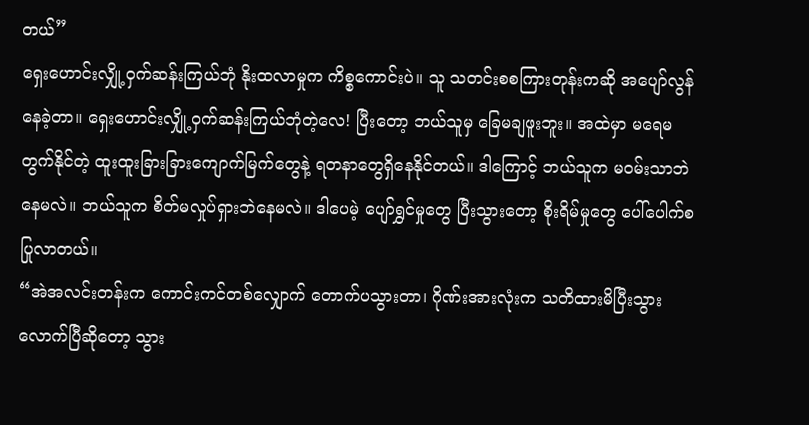တယ်”
ရှေးဟောင်းလျှို့ဝှက်ဆန်းကြယ်ဘုံ နိုးထလာမှုက ကိစ္စကောင်းပဲ။ သူ သတင်းစစကြားတုန်းကဆို အပျော်လွန်နေခဲ့တာ။ ရှေးဟောင်းလျှို့ဝှက်ဆန်းကြယ်ဘုံတဲ့လေ! ပြီးတော့ ဘယ်သူမှ ခြေမချဖူးဘူး။ အထဲမှာ မရေမတွက်နိုင်တဲ့ ထူးထူးခြားခြားကျောက်မြက်တွေနဲ့ ရတနာတွေရှိနေနိုင်တယ်။ ဒါကြောင့် ဘယ်သူက မဝမ်းသာဘဲနေမလဲ။ ဘယ်သူက စိတ်မလှုပ်ရှားဘဲနေမလဲ။ ဒါပေမဲ့ ပျော်ရွှင်မှုတွေ ပြီးသွားတော့ စိုးရိမ်မှုတွေ ပေါ်ပေါက်စပြုလာတယ်။
“အဲအလင်းတန်းက ကောင်းကင်တစ်လျှောက် တောက်ပသွားတာ၊ ဂိုဏ်းအားလုံးက သတိထားမိပြီးသွားလောက်ပြီဆိုတော့ သွား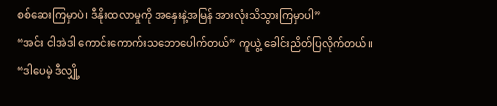စစ်ဆေးကြမှာပဲ၊ ဒီနိုးထလာမှုကို အနှေးနဲ့အမြန် အားလုံးသိသွားကြမှာပါ”
“အင်း ငါအဲဒါ ကောင်းကောက်းသဘောပေါက်တယ်” ကူယွဲ့ ခေါင်းညိတ်ပြလိုက်တယ်။
“ဒါပေမဲ့ ဒီလျှို့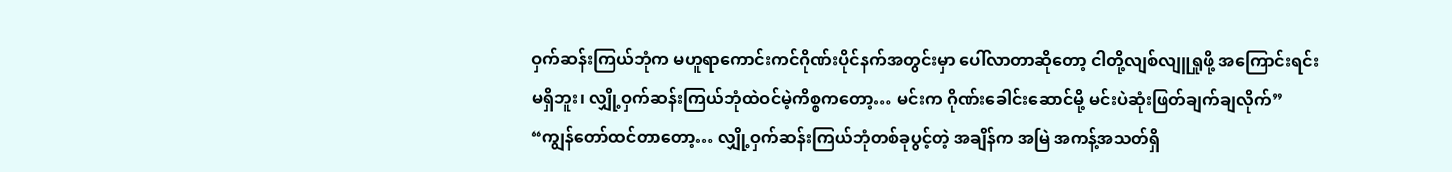ဝှက်ဆန်းကြယ်ဘုံက မဟူရာကောင်းကင်ဂိုဏ်းပိုင်နက်အတွင်းမှာ ပေါ်လာတာဆိုတော့ ငါတို့လျစ်လျူရှုဖို့ အကြောင်းရင်းမရှိဘူး၊ လျှို့ဝှက်ဆန်းကြယ်ဘုံထဲဝင်မဲ့ကိစ္စကတော့… မင်းက ဂိုဏ်းခေါင်းဆောင်မို့ မင်းပဲဆုံးဖြတ်ချက်ချလိုက်”
“ကျွန်တော်ထင်တာတော့… လျှို့ဝှက်ဆန်းကြယ်ဘုံတစ်ခုပွင့်တဲ့ အချိန်က အမြဲ အကန့်အသတ်ရှိ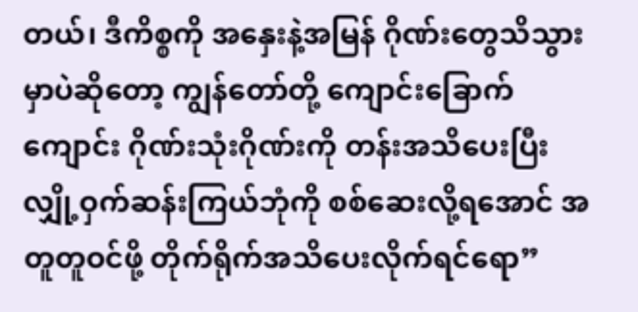တယ်၊ ဒီကိစ္စကို အနှေးနဲ့အမြန် ဂိုဏ်းတွေသိသွားမှာပဲဆိုတော့ ကျွန်တော်တို့ ကျောင်းခြောက်ကျောင်း ဂိုဏ်းသုံးဂိုဏ်းကို တန်းအသိပေးပြီး လျှို့ဝှက်ဆန်းကြယ်ဘုံကို စစ်ဆေးလို့ရအောင် အတူတူဝင်ဖို့ တိုက်ရိုက်အသိပေးလိုက်ရင်ရော”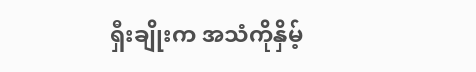ရှီးချိုးက အသံကိုနှိမ့်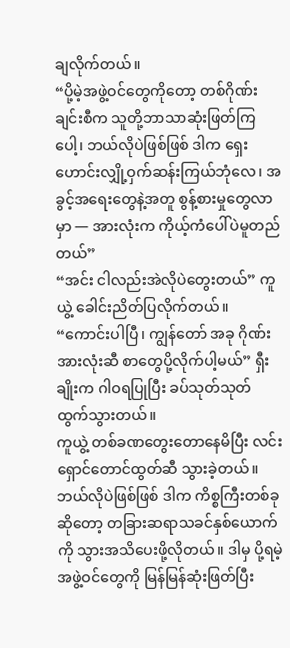ချလိုက်တယ်။
“ပို့မဲ့အဖွဲ့ဝင်တွေကိုတော့ တစ်ဂိုဏ်းချင်းစီက သူတို့ဘာသာဆုံးဖြတ်ကြပေါ့၊ ဘယ်လိုပဲဖြစ်ဖြစ် ဒါက ရှေးဟောင်းလျှို့ဝှက်ဆန်းကြယ်ဘုံလေ၊ အခွင့်အရေးတွေနဲ့အတူ စွန့်စားမှုတွေလာမှာ — အားလုံးက ကိုယ့်ကံပေါ်ပဲမူတည်တယ်”
“အင်း ငါလည်းအဲလိုပဲတွေးတယ်” ကူယွဲ့ ခေါင်းညိတ်ပြလိုက်တယ်။
“ကောင်းပါပြီ၊ ကျွန်တော် အခု ဂိုဏ်းအားလုံးဆီ စာတွေပို့လိုက်ပါ့မယ်” ရှီးချိုးက ဂါဝရပြုပြီး ခပ်သုတ်သုတ် ထွက်သွားတယ်။
ကူယွဲ့ တစ်ခဏတွေးတောနေမိပြီး လင်းရှောင်တောင်ထွတ်ဆီ သွားခဲ့တယ်။ ဘယ်လိုပဲဖြစ်ဖြစ် ဒါက ကိစ္စကြီးတစ်ခုဆိုတော့ တခြားဆရာသခင်နှစ်ယောက်ကို သွားအသိပေးဖို့လိုတယ်။ ဒါမှ ပို့ရမဲ့ အဖွဲ့ဝင်တွေကို မြန်မြန်ဆုံးဖြတ်ပြီး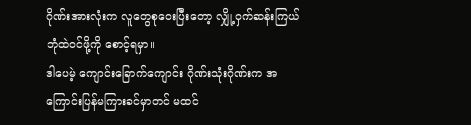ဂိုဏ်းအားလုံးက လူတွေစုဝေးပြီးတော့ လျှို့ဝှက်ဆန်းကြယ်ဘုံထဲဝင်ဖို့ကို စောင့်ရမှာ။
ဒါပေမဲ့ ကျောင်းခြောက်ကျောင်း ဂိုဏ်းသုံးဂိုဏ်းက အကြောင်းပြန်မကြားခင်မှာတင် မထင်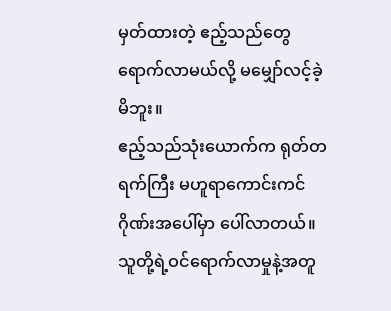မှတ်ထားတဲ့ ဧည့်သည်တွေ ရောက်လာမယ်လို့ မမျှော်လင့်ခဲ့မိဘူး။
ဧည့်သည်သုံးယောက်က ရုတ်တရက်ကြီး မဟူရာကောင်းကင်ဂိုဏ်းအပေါ်မှာ ပေါ်လာတယ်။ သူတို့ရဲ့ဝင်ရောက်လာမှုနဲ့အတူ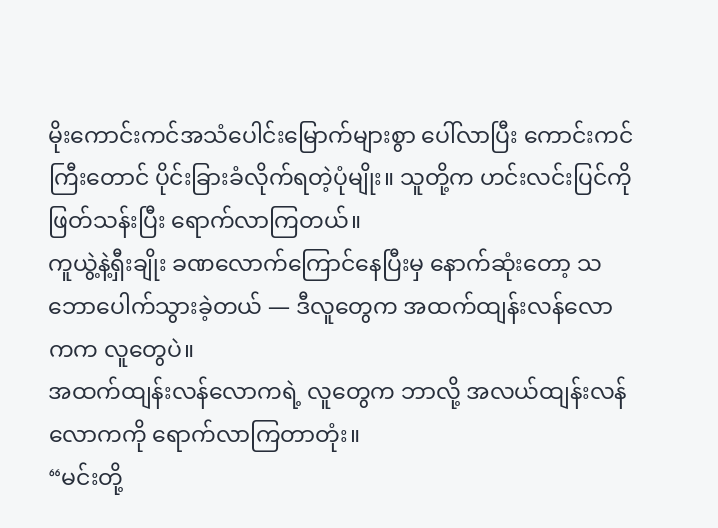မိုးကောင်းကင်အသံပေါင်းမြောက်များစွာ ပေါ်လာပြီး ကောင်းကင်ကြီးတောင် ပိုင်းခြားခံလိုက်ရတဲ့ပုံမျိုး။ သူတို့က ဟင်းလင်းပြင်ကို ဖြတ်သန်းပြီး ရောက်လာကြတယ်။
ကူယွဲ့နဲ့ရှီးချိုး ခဏလောက်ကြောင်နေပြီးမှ နောက်ဆုံးတော့ သဘောပေါက်သွားခဲ့တယ် — ဒီလူတွေက အထက်ထျန်းလန်လောကက လူတွေပဲ။
အထက်ထျန်းလန်လောကရဲ့ လူတွေက ဘာလို့ အလယ်ထျန်းလန်လောကကို ရောက်လာကြတာတုံး။
“မင်းတို့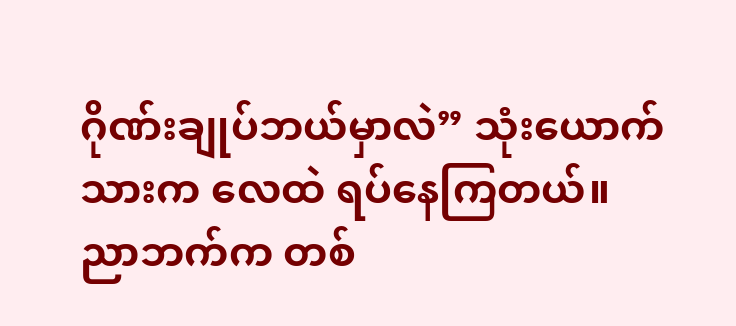ဂိုဏ်းချုပ်ဘယ်မှာလဲ” သုံးယောက်သားက လေထဲ ရပ်နေကြတယ်။ ညာဘက်က တစ်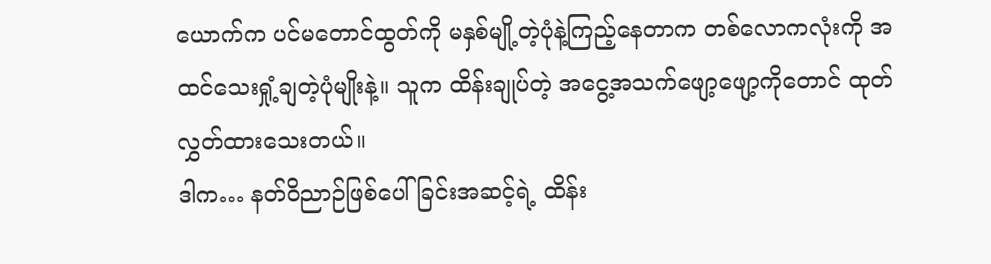ယောက်က ပင်မတောင်ထွတ်ကို မနှစ်မျို့တဲ့ပုံနဲ့ကြည့်နေတာက တစ်လောကလုံးကို အထင်သေးရှုံ့ချတဲ့ပုံမျိုးနဲ့။ သူက ထိန်းချုပ်တဲ့ အငွေ့အသက်ဖျော့ဖျော့ကိုတောင် ထုတ်လွှတ်ထားသေးတယ်။
ဒါက… နတ်ဝိညာဉ်ဖြစ်ပေါ်ခြင်းအဆင့်ရဲ့ ထိန်း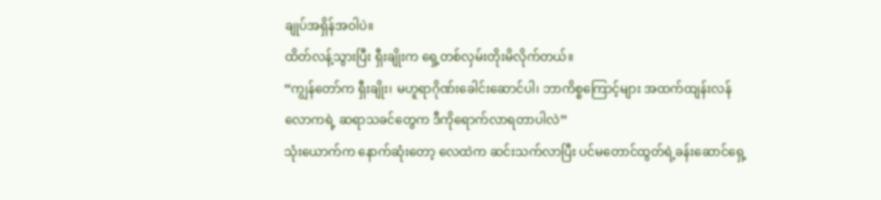ချုပ်အရှိန်အဝါပဲ။
ထိတ်လန့်သွားပြီး ရှီးချိုးက ရှေ့တစ်လှမ်းတိုးမိလိုက်တယ်။
“ကျွန်တော်က ရှီးချိုး၊ မဟူရာဂိုဏ်းခေါင်းဆောင်ပါ၊ ဘာကိစ္စကြောင့်များ အထက်ထျန်းလန်လောကရဲ့ ဆရာသခင်တွေက ဒီကိုရောက်လာရတာပါလဲ”
သုံးယောက်က နောက်ဆုံးတော့ လေထဲက ဆင်းသက်လာပြီး ပင်မတောင်ထွတ်ရဲ့ခန်းဆောင်ရှေ့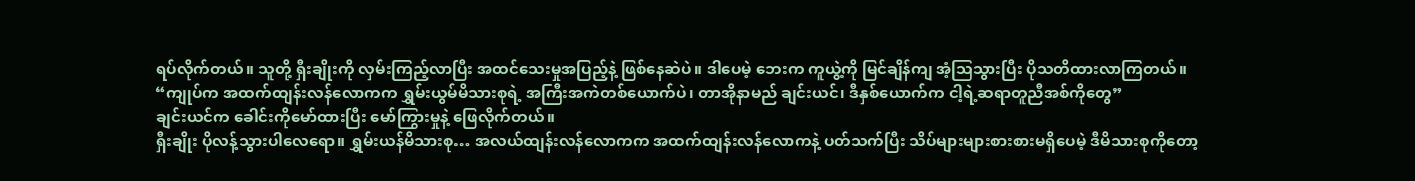ရပ်လိုက်တယ်။ သူတို့ ရှီးချိုးကို လှမ်းကြည့်လာပြီး အထင်သေးမှုအပြည့်နဲ့ ဖြစ်နေဆဲပဲ။ ဒါပေမဲ့ ဘေးက ကူယွဲ့ကို မြင်ချိန်ကျ အံ့ဩသွားပြီး ပိုသတိထားလာကြတယ်။
“ကျုပ်က အထက်ထျန်းလန်လောကက ရွှမ်းယွမ်မိသားစုရဲ့ အကြီးအကဲတစ်ယောက်ပဲ၊ တာအိုနာမည် ချင်းယင်၊ ဒီနှစ်ယောက်က ငါ့ရဲ့ဆရာတူညီအစ်ကိုတွေ”
ချင်းယင်က ခေါင်းကိုမော်ထားပြီး မော်ကြွားမှုနဲ့ ဖြေလိုက်တယ်။
ရှီးချိုး ပိုလန့်သွားပါလေရော။ ရွှမ်းယန်မိသားစု… အလယ်ထျန်းလန်လောကက အထက်ထျန်းလန်လောကနဲ့ ပတ်သက်ပြီး သိပ်များများစားစားမရှိပေမဲ့ ဒီမိသားစုကိုတော့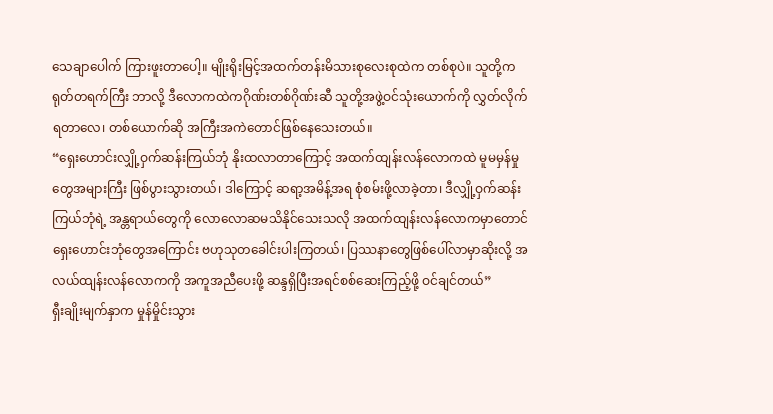သေချာပေါက် ကြားဖူးတာပေါ့။ မျိုးရိုးမြင့်အထက်တန်းမိသားစုလေးစုထဲက တစ်စုပဲ။ သူတို့က ရုတ်တရက်ကြီး ဘာလို့ ဒီလောကထဲကဂိုဏ်းတစ်ဂိုဏ်းဆီ သူတို့အဖွဲ့ဝင်သုံးယောက်ကို လွှတ်လိုက်ရတာလေ၊ တစ်ယောက်ဆို အကြီးအကဲတောင်ဖြစ်နေသေးတယ်။
“ရှေးဟောင်းလျှို့ဝှက်ဆန်းကြယ်ဘုံ နိုးထလာတာကြောင့် အထက်ထျန်းလန်လောကထဲ မူမမှန်မှုတွေအများကြီး ဖြစ်ပွားသွားတယ်၊ ဒါကြောင့် ဆရာ့အမိန့်အရ စုံစမ်းဖို့လာခဲ့တာ၊ ဒီလျှို့ဝှက်ဆန်းကြယ်ဘုံရဲ့ အန္တရာယ်တွေကို လောလောဆမသိနိုင်သေးသလို အထက်ထျန်းလန်လောကမှာတောင် ရှေးဟောင်းဘုံတွေအကြောင်း ဗဟုသုတခေါင်းပါးကြတယ်၊ ပြဿနာတွေဖြစ်ပေါ်လာမှာဆိုးလို့ အလယ်ထျန်းလန်လောကကို အကူအညီပေးဖို့ ဆန္ဒရှိပြီးအရင်စစ်ဆေးကြည့်ဖို့ ဝင်ချင်တယ်”
ရှီးချိုးမျက်နှာက မှုန်မှိုင်းသွား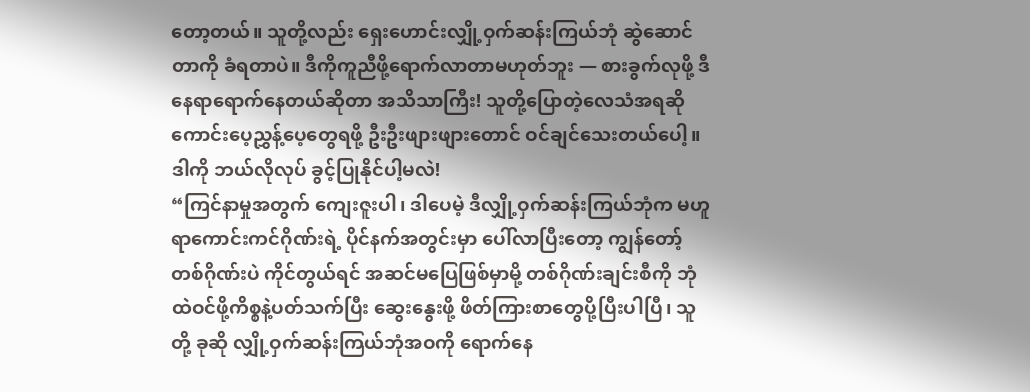တော့တယ်။ သူတို့လည်း ရှေးဟောင်းလျှို့ဝှက်ဆန်းကြယ်ဘုံ ဆွဲဆောင်တာကို ခံရတာပဲ။ ဒီကိုကူညီဖို့ရောက်လာတာမဟုတ်ဘူး — စားခွက်လုဖို့ ဒီနေရာရောက်နေတယ်ဆိုတာ အသိသာကြီး! သူတို့ပြောတဲ့လေသံအရဆို ကောင်းပေ့ညွှန့်ပေ့တွေရဖို့ ဦးဦးဖျားဖျားတောင် ဝင်ချင်သေးတယ်ပေါ့။ ဒါကို ဘယ်လိုလုပ် ခွင့်ပြုနိုင်ပါ့မလဲ!
“ကြင်နာမှုအတွက် ကျေးဇူးပါ၊ ဒါပေမဲ့ ဒီလျှို့ဝှက်ဆန်းကြယ်ဘုံက မဟူရာကောင်းကင်ဂိုဏ်းရဲ့ ပိုင်နက်အတွင်းမှာ ပေါ်လာပြီးတော့ ကျွန်တော့်တစ်ဂိုဏ်းပဲ ကိုင်တွယ်ရင် အဆင်မပြေဖြစ်မှာမို့ တစ်ဂိုဏ်းချင်းစီကို ဘုံထဲဝင်ဖို့ကိစ္စနဲ့ပတ်သက်ပြီး ဆွေးနွေးဖို့ ဖိတ်ကြားစာတွေပို့ပြီးပါပြီ၊ သူတို့ ခုဆို လျှို့ဝှက်ဆန်းကြယ်ဘုံအဝကို ရောက်နေ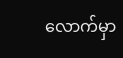လောက်မှာ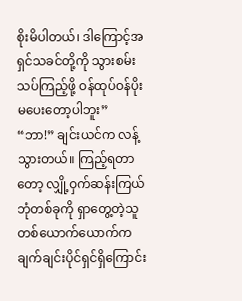စိုးမိပါတယ်၊ ဒါကြောင့်အရှင်သခင်တို့ကို သွားစမ်းသပ်ကြည့်ဖို့ ဝန်ထုပ်ဝန်ပိုးမပေးတော့ပါဘူး”
“ဘာ!” ချင်းယင်က လန့်သွားတယ်။ ကြည့်ရတာတော့ လျှို့ဝှက်ဆန်းကြယ်ဘုံတစ်ခုကို ရှာတွေ့တဲ့သူတစ်ယောက်ယောက်က ချက်ချင်းပိုင်ရှင်ရှိကြောင်း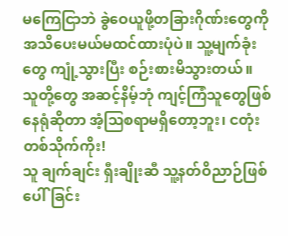မကြေငြာဘဲ ခွဲဝေယူဖို့တခြားဂိုဏ်းတွေကို အသိပေးမယ်မထင်ထားပုံပဲ။ သူ့မျက်ခုံးတွေ ကျုံ့သွားပြီး စဉ်းစားမိသွားတယ်။
သူတို့တွေ အဆင့်နိမ့်ဘုံ ကျင့်ကြံသူတွေဖြစ်နေရုံဆိုတာ အံ့ဩစရာမရှိတော့ဘူး၊ ငတုံးတစ်သိုက်ကိုး!
သူ ချက်ချင်း ရှီးချိုးဆီ သူ့နတ်ဝိညာဉ်ဖြစ်ပေါ်ခြင်း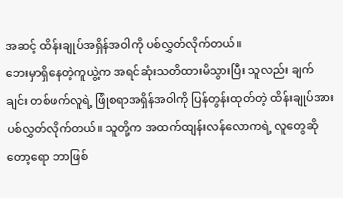အဆင့် ထိန်းချုပ်အရှိန်အဝါကို ပစ်လွှတ်လိုက်တယ်။
ဘေးမှာရှိနေတဲ့ကူယွဲ့က အရင်ဆုံးသတိထားမိသွားပြီး သူလည်း ချက်ချင်း တစ်ဖက်လူရဲ့ ဖြုံစရာအရှိန်အဝါကို ပြန်တွန်းထုတ်တဲ့ ထိန်းချုပ်အားပစ်လွှတ်လိုက်တယ်။ သူတို့က အထက်ထျန်းလန်လောကရဲ့ လူတွေဆိုတော့ရော ဘာဖြစ်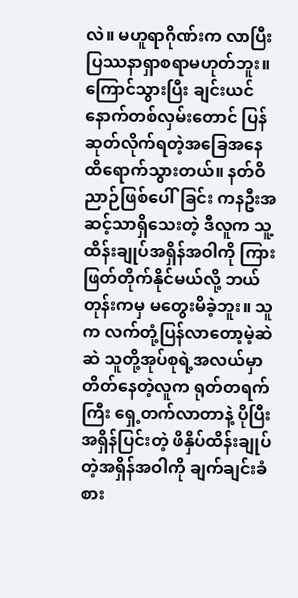လဲ။ မဟူရာဂိုဏ်းက လာပြီး ပြဿနာရှာစရာမဟုတ်ဘူး။
ကြောင်သွားပြီး ချင်းယင် နောက်တစ်လှမ်းတောင် ပြန်ဆုတ်လိုက်ရတဲ့အခြေအနေထိရောက်သွားတယ်။ နတ်ဝိညာဉ်ဖြစ်ပေါ်ခြင်း ကနဦးအဆင့်သာရှိသေးတဲ့ ဒီလူက သူ့ထိန်းချုပ်အရှိန်အဝါကို ကြားဖြတ်တိုက်နိုင်မယ်လို့ ဘယ်တုန်းကမှ မတွေးမိခဲ့ဘူး။ သူက လက်တုံ့ပြန်လာတော့မဲ့ဆဲဆဲ သူတို့အုပ်စုရဲ့အလယ်မှာ တိတ်နေတဲ့လူက ရုတ်တရက်ကြီး ရှေ့တက်လာတာနဲ့ ပိုပြီးအရှိန်ပြင်းတဲ့ ဖိနှိပ်ထိန်းချုပ်တဲ့အရှိန်အဝါကို ချက်ချင်းခံစား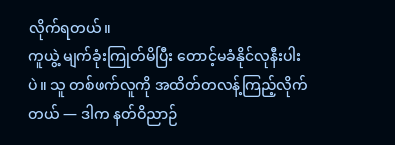လိုက်ရတယ်။
ကူယွဲ့ မျက်ခုံးကြုတ်မိပြီး တောင့်မခံနိုင်လုနီးပါးပဲ။ သူ တစ်ဖက်လူကို အထိတ်တလန့်ကြည့်လိုက်တယ် — ဒါက နတ်ဝိညာဉ်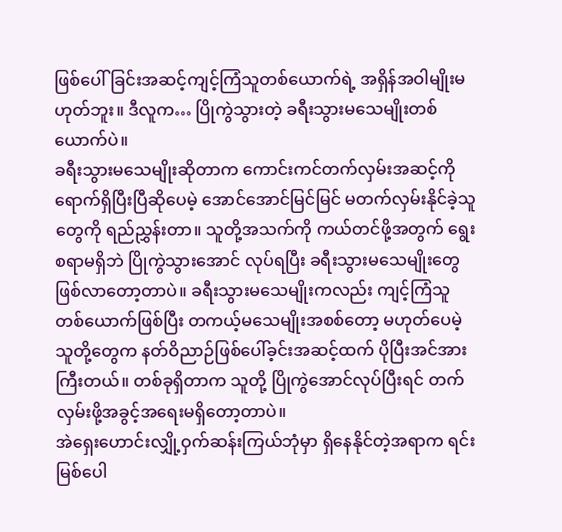ဖြစ်ပေါ်ခြင်းအဆင့်ကျင့်ကြံသူတစ်ယောက်ရဲ့ အရှိန်အဝါမျိုးမဟုတ်ဘူး။ ဒီလူက… ပြိုကွဲသွားတဲ့ ခရီးသွားမသေမျိုးတစ်ယောက်ပဲ။
ခရီးသွားမသေမျိုးဆိုတာက ကောင်းကင်တက်လှမ်းအဆင့်ကို ရောက်ရှိပြီးပြီဆိုပေမဲ့ အောင်အောင်မြင်မြင် မတက်လှမ်းနိုင်ခဲ့သူတွေကို ရည်ညွှန်းတာ။ သူတို့အသက်ကို ကယ်တင်ဖို့အတွက် ရွေးစရာမရှိဘဲ ပြိုကွဲသွားအောင် လုပ်ရပြီး ခရီးသွားမသေမျိုးတွေ ဖြစ်လာတော့တာပဲ။ ခရီးသွားမသေမျိုးကလည်း ကျင့်ကြံသူတစ်ယောက်ဖြစ်ပြီး တကယ့်မသေမျိုးအစစ်တော့ မဟုတ်ပေမဲ့ သူတို့တွေက နတ်ဝိညာဉ်ဖြစ်ပေါ်ခ့င်းအဆင့်ထက် ပိုပြီးအင်အားကြီးတယ်။ တစ်ခုရှိတာက သူတို့ ပြိုကွဲအောင်လုပ်ပြီးရင် တက်လှမ်းဖို့အခွင့်အရေးမရှိတော့တာပဲ။
အဲရှေးဟောင်းလျှို့ဝှက်ဆန်းကြယ်ဘုံမှာ ရှိနေနိုင်တဲ့အရာက ရင်းမြစ်ပေါ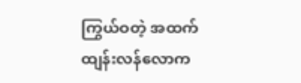ကြွယ်ဝတဲ့ အထက်ထျန်းလန်လောက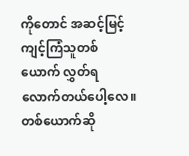ကိုတောင် အဆင့်မြင့်ကျင့်ကြံသူတစ်ယောက် လွှတ်ရလောက်တယ်ပေါ့လေ။ တစ်ယောက်ဆို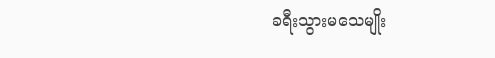ခရီးသွားမသေမျိုး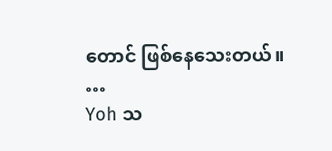တောင် ဖြစ်နေသေးတယ်။
…
Yoh သ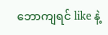ဘောကျရင် like နဲ့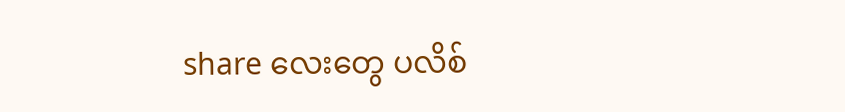share လေးတွေ ပလိစ်